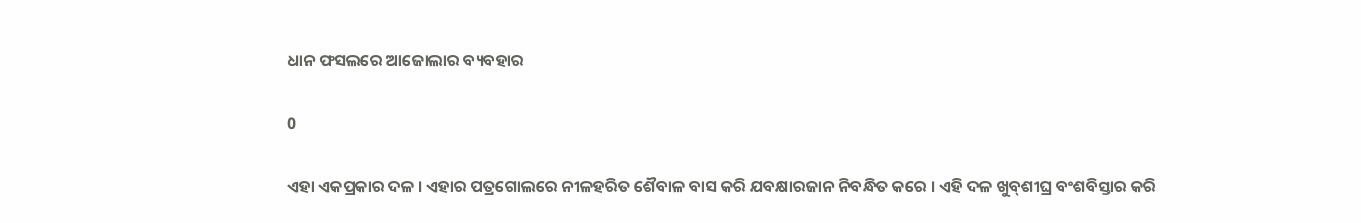ଧାନ ଫସଲରେ ଆଜୋଲାର ବ୍ୟବହାର

0

ଏହା ଏକପ୍ରକାର ଦଳ । ଏହାର ପତ୍ରଗୋଲରେ ନୀଳହରିତ ଶୈବାଳ ବାସ କରି ଯବକ୍ଷାରଜାନ ନିବନ୍ଧିତ କରେ । ଏହି ଦଳ ଖୁବ୍‌ଶୀଘ୍ର ବଂଶବିସ୍ତାର କରି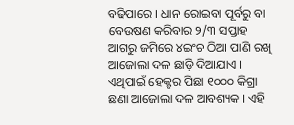ବଢିପାରେ । ଧାନ ରୋଇବା ପୂର୍ବରୁ ବା ବେଉଷଣ କରିବାର ୨/୩ ସପ୍ତାହ ଆଗରୁ ଜମିରେ ୪ଇଂଚ ଠିଆ ପାଣି ରଖି ଆଜୋଲା ଦଳ ଛାଡ଼ି ଦିଆଯାଏ । ଏଥିପାଇଁ ହେକ୍ଟର ପିଛା ୧୦୦୦ କିଗ୍ରା ଛଣା ଆଜୋଲା ଦଳ ଆବଶ୍ୟକ । ଏହି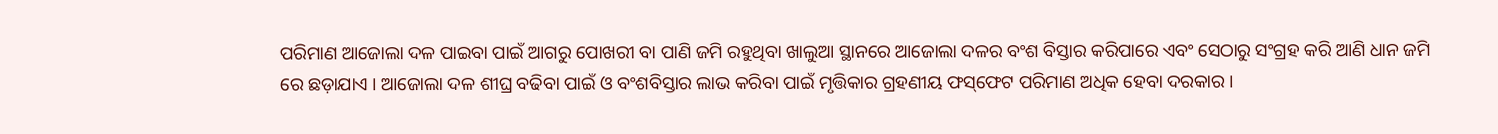ପରିମାଣ ଆଜୋଲା ଦଳ ପାଇବା ପାଇଁ ଆଗରୁ ପୋଖରୀ ବା ପାଣି ଜମି ରହୁଥିବା ଖାଲୁଆ ସ୍ଥାନରେ ଆଜୋଲା ଦଳର ବଂଶ ବିସ୍ତାର କରିପାରେ ଏବଂ ସେଠାରୁ ସଂଗ୍ରହ କରି ଆଣି ଧାନ ଜମି ରେ ଛଡ଼ାଯାଏ । ଆଜୋଲା ଦଳ ଶୀଘ୍ର ବଢିବା ପାଇଁ ଓ ବଂଶବିସ୍ତାର ଲାଭ କରିବା ପାଇଁ ମୃତ୍ତିକାର ଗ୍ରହଣୀୟ ଫସ୍‌ଫେଟ ପରିମାଣ ଅଧିକ ହେବା ଦରକାର ।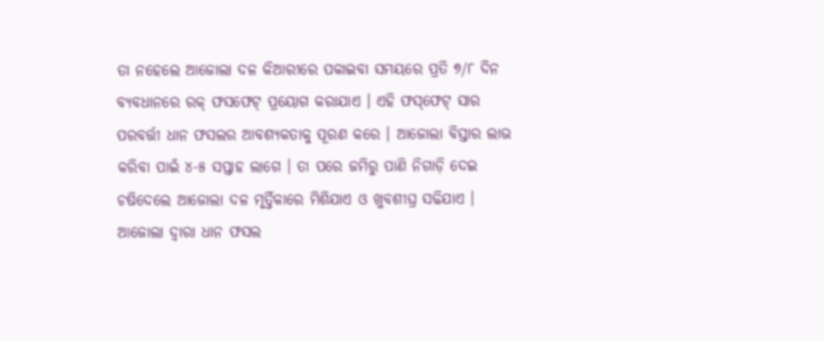ତା ନହେଲେ ଆଜୋଲା ଦଳ କିଆରୀରେ ପକାଇବା ସମୟରେ ପ୍ରତି ୭/୮ ଦିନ ବ୍ୟବଧାନରେ ରକ୍‌ ଫସଫେଟ୍‌ ପ୍ରୟୋଗ କରାଯାଏ । ଏହି ଫସ୍‌ଫେଟ୍‌ ସାର ପରବର୍ତ୍ତୀ ଧାନ ଫସଲର ଆବଶ୍ୟକତାକୁ ପୂରଣ କରେ । ଆଜୋଲା ବିସ୍ତାର ଲାଭ କରିବା ପାଇଁ ୪-୫ ସପ୍ତାହ ଲାଗେ । ତା ପରେ ଜମିରୁ ପାଣି ନିଗାଡ଼ି ଦେଇ ଚଷିଦେଲେ ଆଜୋଲା ଦଳ ମୃର୍ତ୍ତିକାରେ ମିଶିଯାଏ ଓ ଖୁବଶୀଘ୍ର ସଢିଯାଏ । ଆଜୋଲା ଦ୍ୱାରା ଧାନ ଫସଲ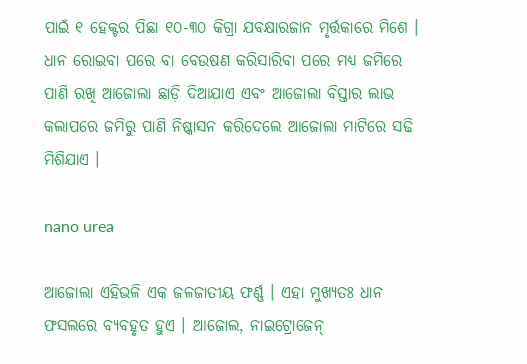ପାଇଁ ୧ ହେକ୍ଟର ପିଛା ୧୦-୩୦ କିଗ୍ରା ଯବକ୍ଷାରଜାନ ମୃର୍ତ୍ତକାରେ ମିଶେ । ଧାନ ରୋଇବା ପରେ ବା ବେଉଷଣ କରିସାରିବା ପରେ ମଧ୍ୟ ଜମିରେ ପାଣି ରଖି ଆଜୋଲା ଛାଡ଼ି ଦିଆଯାଏ ଏବଂ ଆଜୋଲା ବିସ୍ତାର ଲାଭ କଲାପରେ ଜମିରୁ ପାଣି ନିଷ୍କାସନ କରିଦେଲେ ଆଜୋଲା ମାଟିରେ ସଢି ମିଶିଯାଏ ।

nano urea

ଆଜୋଲା ଏହିଭଳି ଏକ ଜଳଜାତୀୟ ଫର୍ଣ୍ଣ । ଏହା ମୁଖ୍ୟତଃ ଧାନ ଫସଲରେ ବ୍ୟବହୃତ ହୁଏ । ଆଜୋଲ, ନାଇଟ୍ରୋଜେନ୍‌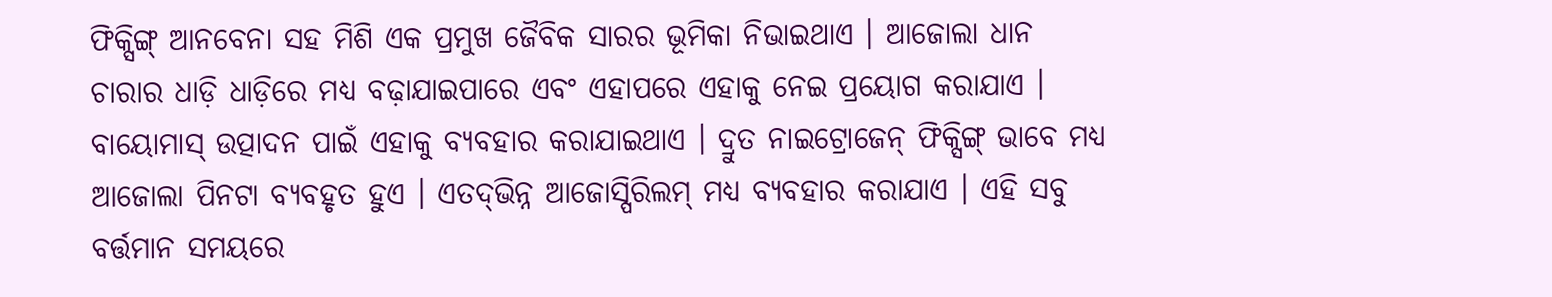ଫିକ୍ସିଙ୍ଗ୍‌ ଆନବେନା ସହ ମିଶି ଏକ ପ୍ରମୁଖ ଜୈବିକ ସାରର ଭୂମିକା ନିଭାଇଥାଏ । ଆଜୋଲା ଧାନ ଚାରାର ଧାଡ଼ି ଧାଡ଼ିରେ ମଧ୍ୟ ବଢ଼ାଯାଇପାରେ ଏବଂ ଏହାପରେ ଏହାକୁ ନେଇ ପ୍ରୟୋଗ କରାଯାଏ । ବାୟୋମାସ୍‌ ଉତ୍ପାଦନ ପାଇଁ ଏହାକୁ ବ୍ୟବହାର କରାଯାଇଥାଏ । ଦ୍ରୁତ ନାଇଟ୍ରୋଜେନ୍‌ ଫିକ୍ସିଙ୍ଗ୍‌ ଭାବେ ମଧ୍ୟ ଆଜୋଲା ପିନଟା ବ୍ୟବହୃତ ହୁଏ । ଏତଦ୍‌ଭିନ୍ନ ଆଜୋସ୍ପିରିଲମ୍‌ ମଧ୍ୟ ବ୍ୟବହାର କରାଯାଏ । ଏହି ସବୁ ବର୍ତ୍ତମାନ ସମୟରେ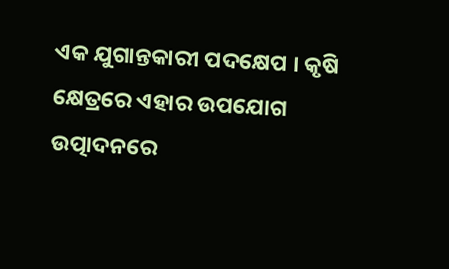ଏକ ଯୁଗାନ୍ତକାରୀ ପଦକ୍ଷେପ । କୃଷି କ୍ଷେତ୍ରରେ ଏହାର ଉପଯୋଗ ଉତ୍ପାଦନରେ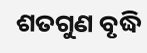ଶତଗୁଣ ବୃଦ୍ଧି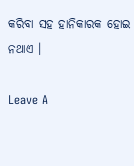କରିବା ସହ ହାନିକାରକ ହୋଇ ନଥାଏ ।

Leave A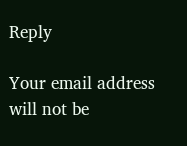Reply

Your email address will not be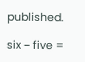published.

six − five =